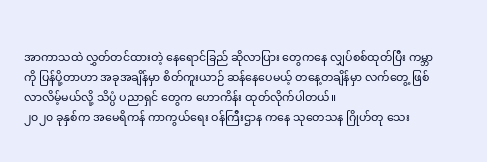အာကာသထဲ လွှတ်တင်ထားတဲ့ နေရောင်ခြည် ဆိုလာပြား တွေကနေ လျှပ်စစ်ထုတ်ပြီး ကမ္ဘာကို ပြန်ပို့တာဟာ အခုအချိန်မှာ စိတ်ကူးယာဉ် ဆန်နေပေမယ့် တနေ့တချိန်မှာ လက်တွေ့ ဖြစ်လာလိမ့်မယ်လို့ သိပ္ပံ ပညာရှင် တွေက ဟောကိန်း ထုတ်လိုက်ပါတယ်။
၂၀၂၀ ခုနှစ်က အမေရိကန် ကာကွယ်ရေး ဝန်ကြီးဌာန ကနေ သုတေသန ဂြိုဟ်တု သေး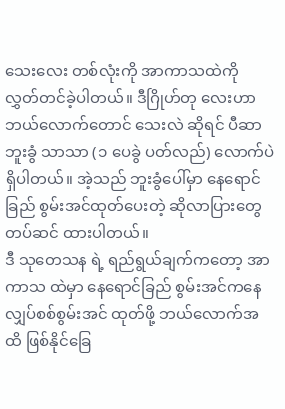သေးလေး တစ်လုံးကို အာကာသထဲကို လွှတ်တင်ခဲ့ပါတယ်။ ဒီဂြိုဟ်တု လေးဟာ ဘယ်လောက်တောင် သေးလဲ ဆိုရင် ပီဆာ ဘူးခွံ သာသာ (၁ ပေခွဲ ပတ်လည်) လောက်ပဲ ရှိပါတယ်။ အဲ့သည် ဘူးခွံပေါ်မှာ နေရောင်ခြည် စွမ်းအင်ထုတ်ပေးတဲ့ ဆိုလာပြားတွေ တပ်ဆင် ထားပါတယ်။
ဒီ သုတေသန ရဲ့ ရည်ရွယ်ချက်ကတော့ အာကာသ ထဲမှာ နေရောင်ခြည် စွမ်းအင်ကနေ လျှပ်စစ်စွမ်းအင် ထုတ်ဖို့ ဘယ်လောက်အထိ ဖြစ်နိုင်ခြေ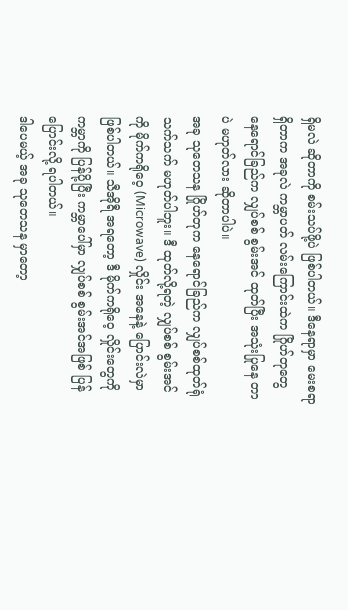ရှိမလဲ ဆိုတာကို စမ်းသပ်ဖို့ပဲ ဖြစ်ပါတယ်။ ဒီနေရာမှာ မေးစရာ ရှိတာက အခုလဲ ကမ္ဘာပတ် လမ်းကြောင်းထဲက ဂြိုဟ်တုတွေ နေရောင်ခြည်က လျှပ်စစ် စွမ်းအင် ထုတ်ပြီး အသုံးပြုနေ တာပဲ မဟုတ်လား ဆိုတာပါပဲ။
အခု သုတေသန ဂြိုဟ်တုက နေရောင်ခြည်က လျှပ်စစ်ထုတ်ရုံ သက်သက် မဟုတ်ပါဘူး။ ဒီ ထုတ်လို့ရတဲ့ လျှပ်စစ် စွမ်းအင်ကို မိုက်ကရိုဝေ့ (Microwave) လှိုင်း အနေနဲ့ ပြောင်းလဲမှာ ဖြစ်ပါတယ်။ သီအိုရီ အရတော့ ဒီ မိုက်ကရိုဝေ့ လှိုင်းတွေကို ကမ္ဘာကို ပြန်ပို့ပြီး ကမ္ဘာပေါ်မှာ လျှပ်စစ် စွမ်းအင်အဖြစ် ပြန်ပြောင်းလို့ ရပါတယ်။
ဒါပေမယ့် အခု သုတေသန မှာတော့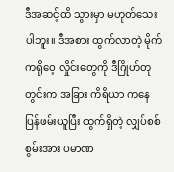ဒီအဆင့်ထိ သွားမှာ မဟုတ်သေးပါဘူး။ ဒီအစား ထွက်လာတဲ့ မိုက်ကရိုဝေ့ လှိုင်းတွေကို ဒီဂြိုဟ်တု တွင်းက အခြား ကိရိယာ ကနေ ပြန်ဖမ်းယူပြီး ထွက်ရှိတဲ့ လျှပ်စစ်စွမ်းအား ပမာဏ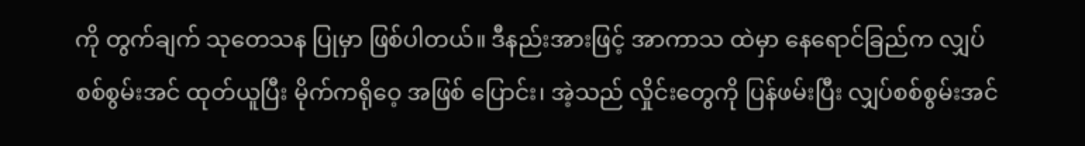ကို တွက်ချက် သုတေသန ပြုမှာ ဖြစ်ပါတယ်။ ဒီနည်းအားဖြင့် အာကာသ ထဲမှာ နေရောင်ခြည်က လျှပ်စစ်စွမ်းအင် ထုတ်ယူပြီး မိုက်ကရိုဝေ့ အဖြစ် ပြောင်း၊ အဲ့သည် လှိုင်းတွေကို ပြန်ဖမ်းပြီး လျှပ်စစ်စွမ်းအင်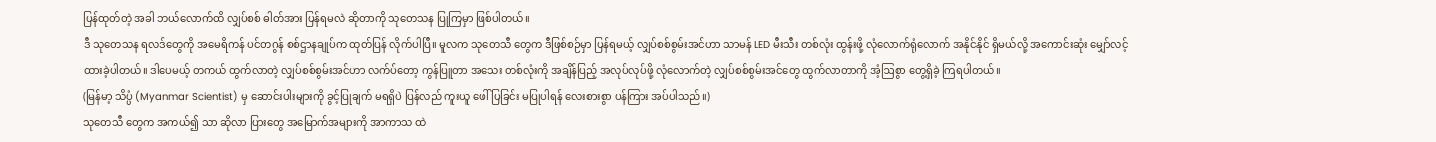ပြန်ထုတ်တဲ့ အခါ ဘယ်လောက်ထိ လျှပ်စစ် ဓါတ်အား ပြန်ရမလဲ ဆိုတာကို သုတေသန ပြုကြမှာ ဖြစ်ပါတယ်။
ဒီ သုတေသန ရလဒ်တွေကို အမေရိကန် ပင်တဂွန် စစ်ဌာနချုပ်က ထုတ်ပြန် လိုက်ပါပြီ။ မူလက သုတေသီ တွေက ဒီဖြစ်စဉ်မှာ ပြန်ရမယ့် လျှပ်စစ်စွမ်းအင်ဟာ သာမန် LED မီးသီး တစ်လုံး ထွန်းဖို့ လုံလောက်ရုံလောက် အနိုင်နိုင် ရှိမယ်လို့ အကောင်းဆုံး မျှော်လင့် ထားခဲ့ပါတယ်။ ဒါပေမယ့် တကယ် ထွက်လာတဲ့ လျှပ်စစ်စွမ်းအင်ဟာ လက်ပ်တော့ ကွန်ပြူတာ အသေး တစ်လုံးကို အချိန်ပြည့် အလုပ်လုပ်ဖို့ လုံလောက်တဲ့ လျှပ်စစ်စွမ်းအင်တွေ ထွက်လာတာကို အံ့ဩစွာ တွေ့ရှိခဲ့ ကြရပါတယ်။
(မြန်မာ့ သိပ္ပံ (Myanmar Scientist) မှ ဆောင်းပါးများကို ခွင့်ပြုချက် မရရှိပဲ ပြန်လည် ကူးယူ ဖေါ်ပြခြင်း မပြုပါရန် လေးစားစွာ ပန်ကြား အပ်ပါသည်။)
သုတေသီ တွေက အကယ်၍ သာ ဆိုလာ ပြားတွေ အမြောက်အများကို အာကာသ ထဲ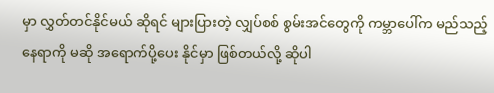မှာ လွှတ်တင်နိုင်မယ် ဆိုရင် များပြားတဲ့ လျှပ်စစ် စွမ်းအင်တွေကို ကမ္ဘာပေါ်က မည်သည့် နေရာကို မဆို အရောက်ပို့ပေး နိုင်မှာ ဖြစ်တယ်လို့ ဆိုပါ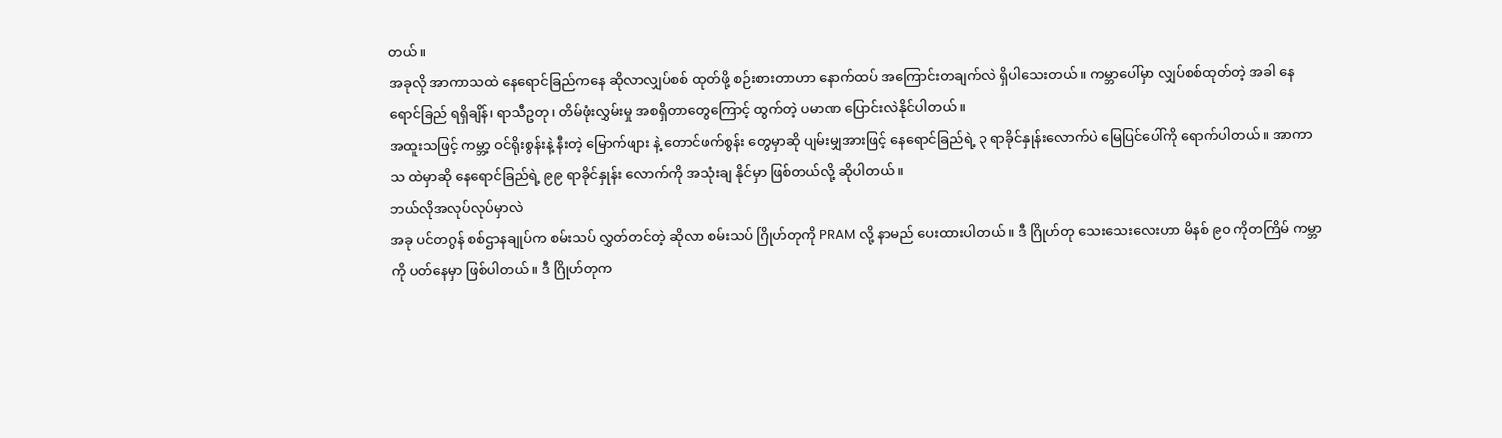တယ်။
အခုလို အာကာသထဲ နေရောင်ခြည်ကနေ ဆိုလာလျှပ်စစ် ထုတ်ဖို့ စဉ်းစားတာဟာ နောက်ထပ် အကြောင်းတချက်လဲ ရှိပါသေးတယ်။ ကမ္ဘာပေါ်မှာ လျှပ်စစ်ထုတ်တဲ့ အခါ နေရောင်ခြည် ရရှိချိန်၊ ရာသီဥတု၊ တိမ်ဖုံးလွှမ်းမှု အစရှိတာတွေကြောင့် ထွက်တဲ့ ပမာဏ ပြောင်းလဲနိုင်ပါတယ်။
အထူးသဖြင့် ကမ္ဘာ့ ဝင်ရိုးစွန်းနဲ့ နီးတဲ့ မြောက်ဖျား နဲ့ တောင်ဖက်စွန်း တွေမှာဆို ပျမ်းမျှအားဖြင့် နေရောင်ခြည်ရဲ့ ၃ ရာခိုင်နှုန်းလောက်ပဲ မြေပြင်ပေါ်ကို ရောက်ပါတယ်။ အာကာသ ထဲမှာဆို နေရောင်ခြည်ရဲ့ ၉၉ ရာခိုင်နှုန်း လောက်ကို အသုံးချ နိုင်မှာ ဖြစ်တယ်လို့ ဆိုပါတယ်။
ဘယ်လိုအလုပ်လုပ်မှာလဲ
အခု ပင်တဂွန် စစ်ဌာနချုပ်က စမ်းသပ် လွှတ်တင်တဲ့ ဆိုလာ စမ်းသပ် ဂြိုဟ်တုကို PRAM လို့ နာမည် ပေးထားပါတယ်။ ဒီ ဂြိုဟ်တု သေးသေးလေးဟာ မိနစ် ၉၀ ကိုတကြိမ် ကမ္ဘာကို ပတ်နေမှာ ဖြစ်ပါတယ်။ ဒီ ဂြိုဟ်တုက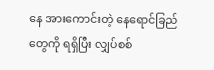နေ အားကောင်းတဲ့ နေရောင်ခြည် တွေကို ရရှိပြီး လျှပ်စစ်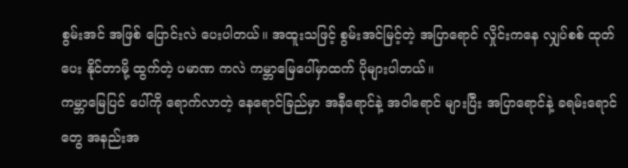စွမ်းအင် အဖြစ် ပြောင်းလဲ ပေးပါတယ်။ အထူးသဖြင့် စွမ်းအင်မြင့်တဲ့ အပြာရောင် လှိုင်းကနေ လျှပ်စစ် ထုတ်ပေး နိုင်တာမို့ ထွက်တဲ့ ပမာဏ ကလဲ ကမ္ဘာမြေပေါ်မှာထက် ပိုများပါတယ်။
ကမ္ဘာမြေပြင် ပေါ်ကို ရောက်လာတဲ့ နေရောင်ခြည်မှာ အနီရောင်နဲ့ အဝါရောင် များပြီး အပြာရောင်နဲ့ ခရမ်းရောင်တွေ အနည်းအ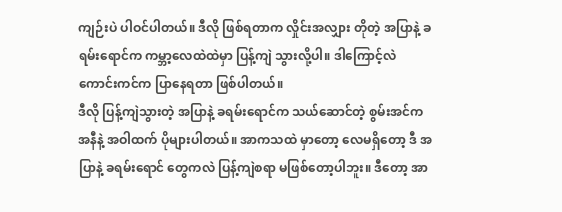ကျဉ်းပဲ ပါဝင်ပါတယ်။ ဒီလို ဖြစ်ရတာက လှိုင်းအလျှား တိုတဲ့ အပြာနဲ့ ခရမ်းရောင်က ကမ္ဘာ့လေထဲထဲမှာ ပြန့်ကျဲ သွားလို့ပါ။ ဒါကြောင့်လဲ ကောင်းကင်က ပြာနေရတာ ဖြစ်ပါတယ်။
ဒီလို ပြန့်ကျဲသွားတဲ့ အပြာနဲ့ ခရမ်းရောင်က သယ်ဆောင်တဲ့ စွမ်းအင်က အနီနဲ့ အဝါထက် ပိုများပါတယ်။ အာကသထဲ မှာတော့ လေမရှိတော့ ဒီ အပြာနဲ့ ခရမ်းရောင် တွေကလဲ ပြန့်ကျဲစရာ မဖြစ်တော့ပါဘူး။ ဒီတော့ အာ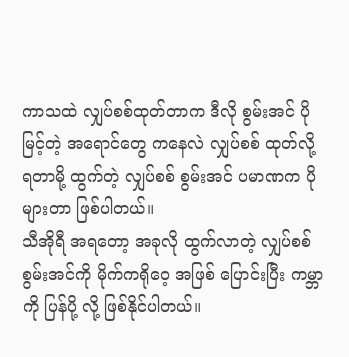ကာသထဲ လျှပ်စစ်ထုတ်တာက ဒီလို စွမ်းအင် ပိုမြင့်တဲ့ အရောင်တွေ ကနေလဲ လျှပ်စစ် ထုတ်လို့ ရတာမို့ ထွက်တဲ့ လျှပ်စစ် စွမ်းအင် ပမာဏက ပိုများတာ ဖြစ်ပါတယ်။
သီအိုရီ အရတော့ အခုလို ထွက်လာတဲ့ လျှပ်စစ်စွမ်းအင်ကို မိုက်ကရိုဝေ့ အဖြစ် ပြောင်းပြီး ကမ္ဘာကို ပြန်ပို့ လို့ ဖြစ်နိုင်ပါတယ်။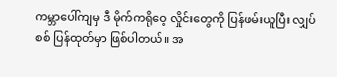ကမ္ဘာပေါ်ကျမှ ဒီ မိုက်ကရိုဝေ့ လှိုင်းတွေကို ပြန်ဖမ်းယူပြီး လျှပ်စစ် ပြန်ထုတ်မှာ ဖြစ်ပါတယ်။ အ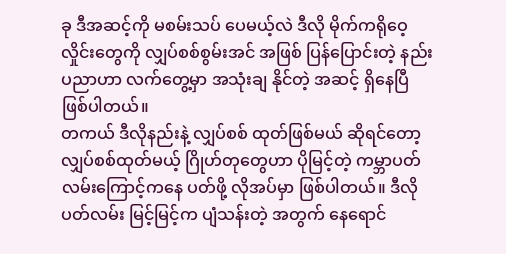ခု ဒီအဆင့်ကို မစမ်းသပ် ပေမယ့်လဲ ဒီလို မိုက်ကရိုဝေ့ လှိုင်းတွေကို လျှပ်စစ်စွမ်းအင် အဖြစ် ပြန်ပြောင်းတဲ့ နည်းပညာဟာ လက်တွေ့မှာ အသုံးချ နိုင်တဲ့ အဆင့် ရှိနေပြီ ဖြစ်ပါတယ်။
တကယ် ဒီလိုနည်းနဲ့ လျှပ်စစ် ထုတ်ဖြစ်မယ် ဆိုရင်တော့ လျှပ်စစ်ထုတ်မယ့် ဂြိုဟ်တုတွေဟာ ပိုမြင့်တဲ့ ကမ္ဘာပတ် လမ်းကြောင့်ကနေ ပတ်ဖို့ လိုအပ်မှာ ဖြစ်ပါတယ်။ ဒီလို ပတ်လမ်း မြင့်မြင့်က ပျံသန်းတဲ့ အတွက် နေရောင်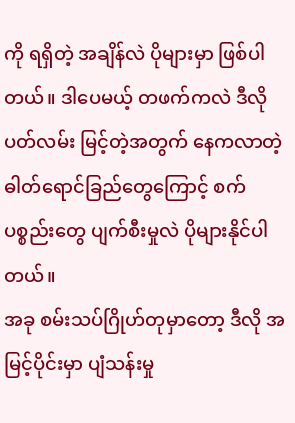ကို ရရှိတဲ့ အချိန်လဲ ပိုများမှာ ဖြစ်ပါတယ်။ ဒါပေမယ့် တဖက်ကလဲ ဒီလို ပတ်လမ်း မြင့်တဲ့အတွက် နေကလာတဲ့ ဓါတ်ရောင်ခြည်တွေကြောင့် စက်ပစ္စည်းတွေ ပျက်စီးမှုလဲ ပိုများနိုင်ပါတယ်။
အခု စမ်းသပ်ဂြိုဟ်တုမှာတော့ ဒီလို အမြင့်ပိုင်းမှာ ပျံသန်းမှု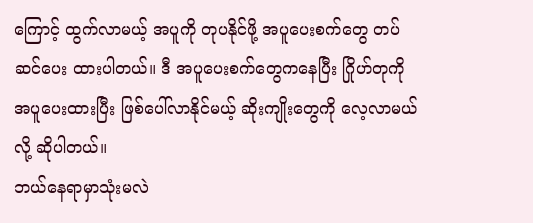ကြောင့် ထွက်လာမယ့် အပူကို တုပနိုင်ဖို့ အပူပေးစက်တွေ တပ်ဆင်ပေး ထားပါတယ်။ ဒီ အပူပေးစက်တွေကနေပြီး ဂြိုဟ်တုကို အပူပေးထားပြီး ဖြစ်ပေါ်လာနိုင်မယ့် ဆိုးကျိုးတွေကို လေ့လာမယ်လို့ ဆိုပါတယ်။
ဘယ်နေရာမှာသုံးမလဲ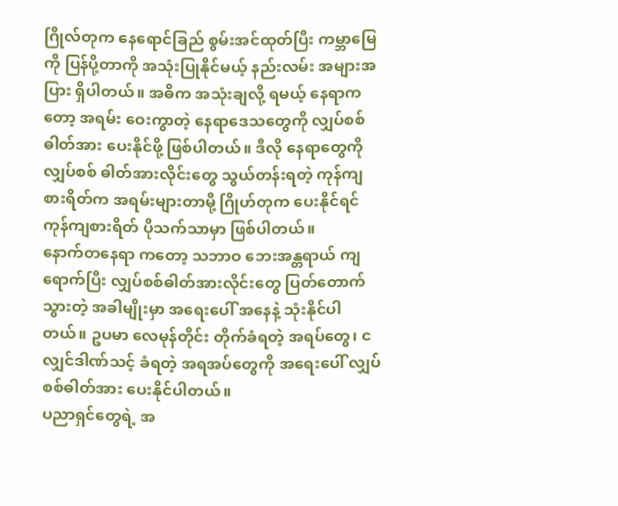ဂြိုလ်တုက နေရောင်ခြည် စွမ်းအင်ထုတ်ပြီး ကမ္ဘာမြေကို ပြန်ပို့တာကို အသုံးပြုနိုင်မယ့် နည်းလမ်း အများအပြား ရှိပါတယ်။ အဓိက အသုံးချလို့ ရမယ့် နေရာကတော့ အရမ်း ဝေးကွာတဲ့ နေရာဒေသတွေကို လျှပ်စစ်ဓါတ်အား ပေးနိုင်ဖို့ ဖြစ်ပါတယ်။ ဒီလို နေရာတွေကို လျှပ်စစ် ဓါတ်အားလိုင်းတွေ သွယ်တန်းရတဲ့ ကုန်ကျစားရိတ်က အရမ်းများတာမို့ ဂြိုဟ်တုက ပေးနိုင်ရင် ကုန်ကျစားရိတ် ပိုသက်သာမှာ ဖြစ်ပါတယ်။
နောက်တနေရာ ကတော့ သဘာဝ ဘေးအန္တရာယ် ကျရောက်ပြီး လျှပ်စစ်ဓါတ်အားလိုင်းတွေ ပြတ်တောက်သွားတဲ့ အခါမျိုးမှာ အရေးပေါ် အနေနဲ့ သုံးနိုင်ပါတယ်။ ဥပမာ လေမုန်တိုင်း တိုက်ခံရတဲ့ အရပ်တွေ၊ ငလျှင်ဒါဏ်သင့် ခံရတဲ့ အရအပ်တွေကို အရေးပေါ် လျှပ်စစ်ဓါတ်အား ပေးနိုင်ပါတယ်။
ပညာရှင်တွေရဲ့ အ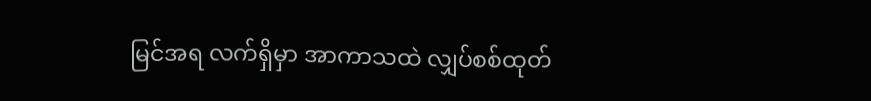မြင်အရ လက်ရှိမှာ အာကာသထဲ လျှပ်စစ်ထုတ်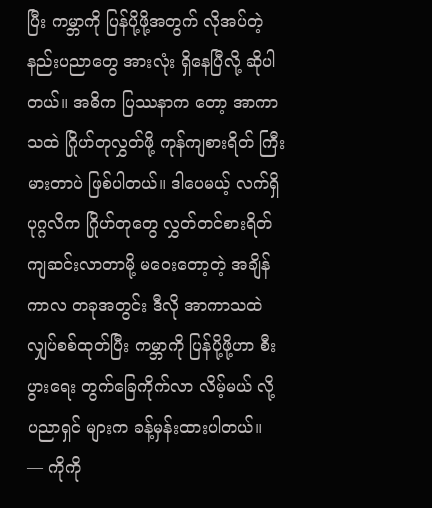ပြီး ကမ္ဘာကို ပြန်ပို့ဖို့အတွက် လိုအပ်တဲ့ နည်းပညာတွေ အားလုံး ရှိနေပြီလို့ ဆိုပါတယ်။ အဓိက ပြဿနာက တော့ အာကာသထဲ ဂြိုဟ်တုလွှတ်ဖို့ ကုန်ကျစားရိတ် ကြီးမားတာပဲ ဖြစ်ပါတယ်။ ဒါပေမယ့် လက်ရှိ ပုဂ္ဂလိက ဂြိုဟ်တုတွေ လွှတ်တင်စားရိတ် ကျဆင်းလာတာမို့ မဝေးတော့တဲ့ အချိန်ကာလ တခုအတွင်း ဒီလို အာကာသထဲ လျှပ်စစ်ထုတ်ပြီး ကမ္ဘာကို ပြန်ပို့ဖို့ဟာ စီးပွားရေး တွက်ခြေကိုက်လာ လိမ့်မယ် လို့ ပညာရှင် များက ခန့်မှန်းထားပါတယ်။
— ကိုကို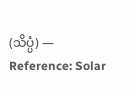(သိပ္ပံ) —
Reference: Solar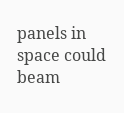panels in space could beam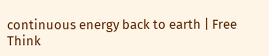continuous energy back to earth | Free Think